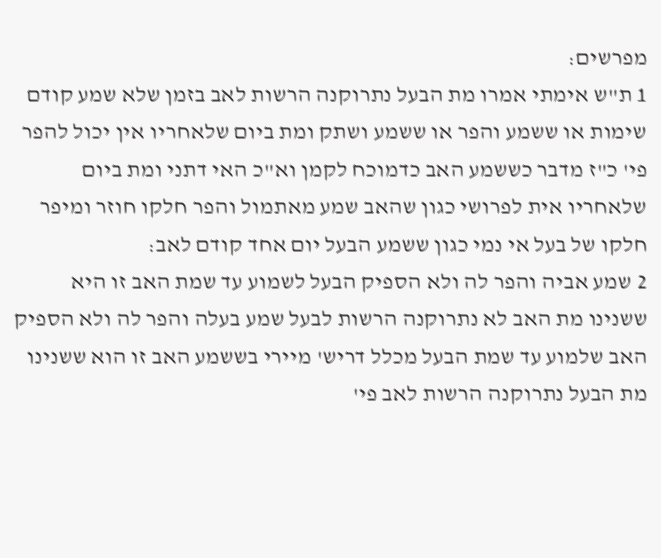מפרשים:
1 ת"ש אימתי אמרו מת הבעל נתרוקנה הרשות לאב בזמן שלא שמע קודם שימות או ששמע והפר או ששמע ושתק ומת ביום שלאחריו אין יכול להפר פי' כ"ז מדבר כששמע האב כדמוכח לקמן וא"כ האי דתני ומת ביום שלאחריו אית לפרושי כגון שהאב שמע מאתמול והפר חלקו חוזר ומיפר חלקו של בעל אי נמי כגון ששמע הבעל יום אחד קודם לאב:
2 שמע אביה והפר לה ולא הספיק הבעל לשמוע עד שמת האב זו היא ששנינו מת האב לא נתרוקנה הרשות לבעל שמע בעלה והפר לה ולא הספיק האב שלמוע עד שמת הבעל מכלל דריש' מיירי בששמע האב זו הוא ששנינו מת הבעל נתרוקנה הרשות לאב פי'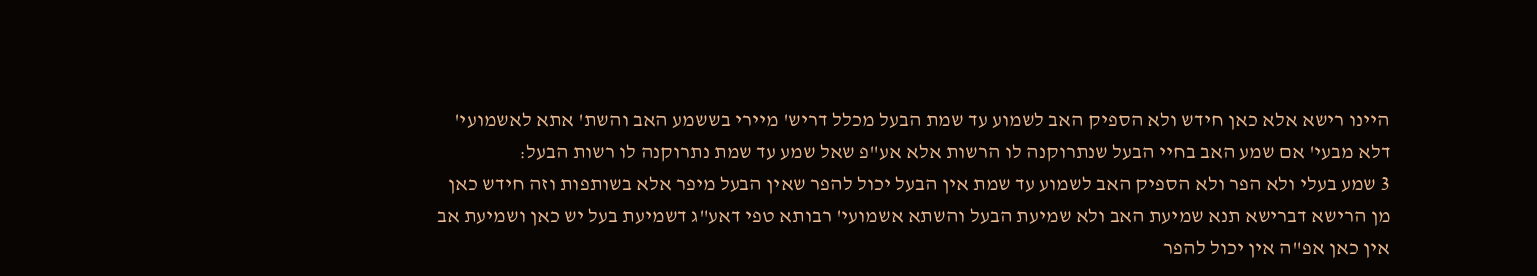היינו רישא אלא כאן חידש ולא הספיק האב לשמוע עד שמת הבעל מכלל דריש' מיירי בששמע האב והשת' אתא לאשמועי' דלא מבעי' אם שמע האב בחיי הבעל שנתרוקנה לו הרשות אלא אע"פ שאל שמע עד שמת נתרוקנה לו רשות הבעל:
3 שמע בעלי ולא הפר ולא הספיק האב לשמוע עד שמת אין הבעל יכול להפר שאין הבעל מיפר אלא בשותפות וזה חידש כאן מן הרישא דברישא תנא שמיעת האב ולא שמיעת הבעל והשתא אשמועי' רבותא טפי דאע"ג דשמיעת בעל יש כאן ושמיעת אב אין כאן אפ"ה אין יכול להפר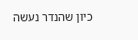כיון שהנדר נעשה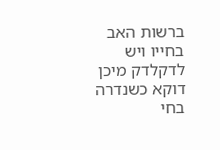ברשות האב בחייו ויש לדקלדק מיכן דוקא כשנדרה בחי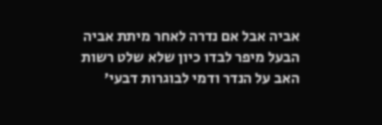אביה אבל אם נדרה לאחר מיתת אביה הבעל מיפר לבדו כיון שלא שלט רשות האב על הנדר ודמי לבוגרות דבעי'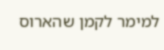למימר לקמן שהארוס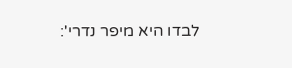לבדו היא מיפר נדרי':